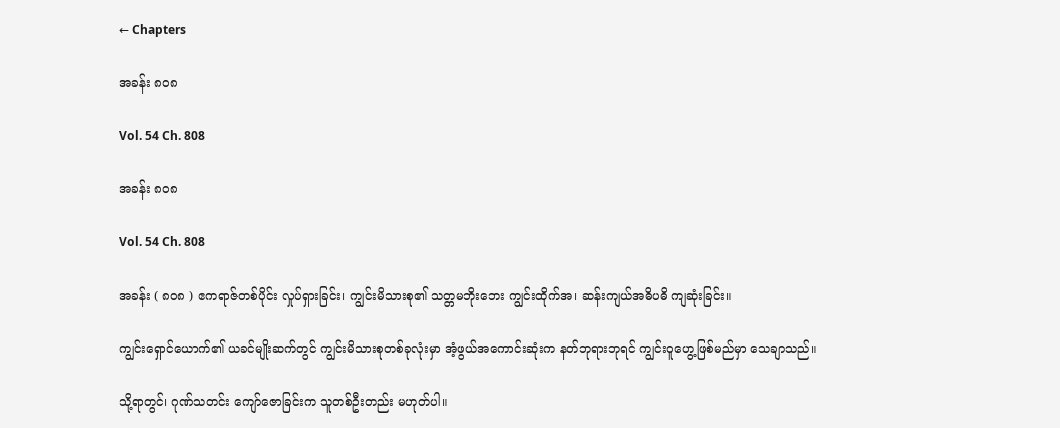← Chapters

အခန်း ၈၀၈

Vol. 54 Ch. 808

အခန်း ၈၀၈

Vol. 54 Ch. 808

အခန်း ( ၈၀၈ ) ဧကရာဇ်တစ်ပိုင်း လှုပ်ရှားခြင်း၊ ကျွင်းမိသားစု၏ သတ္တမဘိုး‌ဘေး ကျွင်းထိုက်အ၊ ဆန်းကျယ်အဓိပဓိ ကျဆုံးခြင်း။

ကျွင်းရှောင်ယောက်၏ ယခင်မျိုးဆက်တွင် ကျွင်းမိသားစုတစ်ခုလုံးမှာ အံ့ဖွယ်အကောင်းဆုံးက နတ်ဘုရားဘုရင် ကျွင်းဝူဟွေ့ဖြစ်မည်မှာ သေချာသည်။

သို့ရာတွင်၊ ဂုဏ်သတင်း ကျော်ဇောခြင်းက သူတစ်ဦးတည်း မဟုတ်ပါ။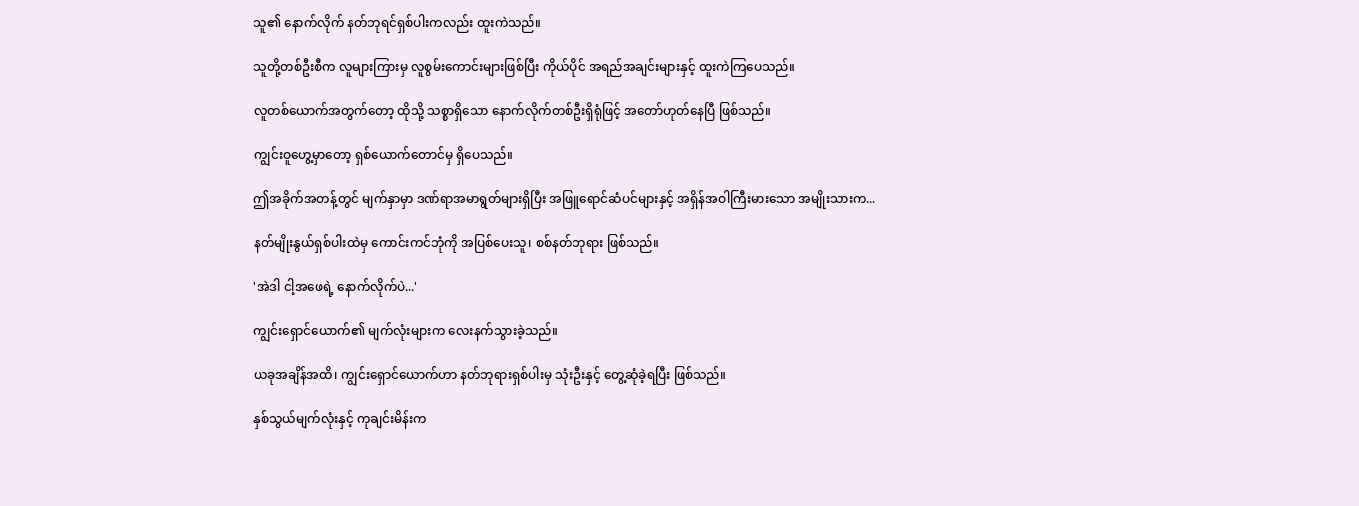သူ၏ နောက်လိုက် နတ်ဘုရင်ရှစ်ပါးကလည်း ထူးကဲသည်။

သူတို့တစ်ဦးစီက လူများကြားမှ လူစွမ်းကောင်းများဖြစ်ပြီး ကိုယ်ပိုင် အရည်အချင်းများနှင့် ထူးကဲကြပေသည်။

လူတစ်ယောက်အတွက်တော့ ထိုသို့ သစ္စာရှိသော နောက်လိုက်တစ်ဦးရှိရုံဖြင့် အတော်ဟုတ်နေပြီ ဖြစ်သည်။

ကျွင်းဝူဟွေ့မှာတော့ ရှစ်ယောက်တောင်မှ ရှိပေသည်။

ဤအခိုက်အတန့်တွင် မျက်နှာမှာ ဒဏ်ရာအမာရွတ်များရှိပြီး အဖြူရောင်ဆံပင်များနှင့် အရှိန်အဝါကြီးမားသော အမျိုးသားက...

နတ်မျိုးနွယ်ရှစ်ပါးထဲမှ ကောင်းကင်ဘုံကို အပြစ်ပေးသူ၊ စစ်နတ်ဘုရား ဖြစ်သည်။

'အဲဒါ ငါ့အဖေရဲ့ နောက်လိုက်ပဲ...'

ကျွင်းရှောင်ယောက်၏ မျက်လုံးများက လေးနက်သွားခဲ့သည်။

ယခုအချိန်အထိ၊ ကျွင်းရှောင်ယောက်ဟာ နတ်ဘုရားရှစ်ပါးမှ သုံးဦးနှင့် တွေ့ဆုံခဲ့ရပြီး ဖြစ်သည်။

နှစ်သွယ်မျက်လုံးနှင့် ကုချင်းမိန်းက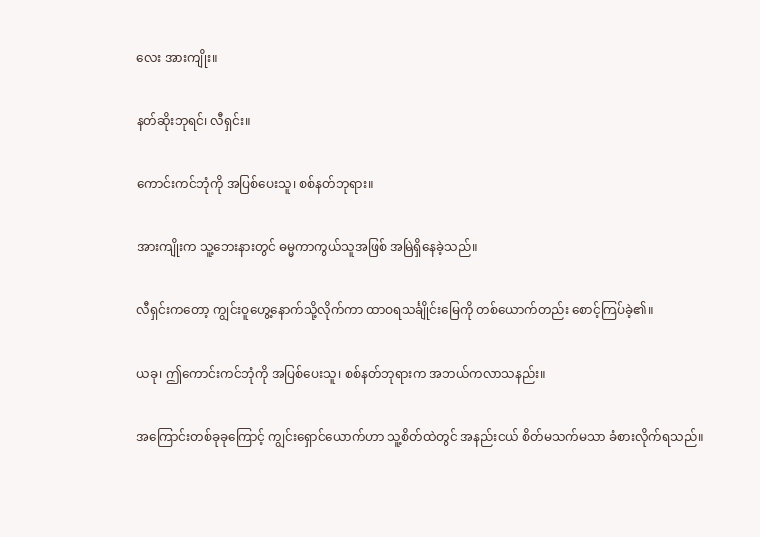လေး အားကျိုး။

နတ်ဆိုးဘုရင်၊ လီရှင်း။

ကောင်းကင်ဘုံကို အပြစ်ပေးသူ၊ စစ်နတ်ဘုရား။

အားကျိုးက သူ့ဘေးနားတွင် ဓမ္မကာကွယ်သူအဖြစ် အမြဲရှိနေခဲ့သည်။

လီရှင်းကတော့ ကျွင်းဝူဟွေ့နောက်သို့လိုက်ကာ ထာဝရသင်္ချိုင်းမြေကို တစ်ယောက်တည်း စောင့်ကြပ်ခဲ့၏။

ယခု၊ ဤကောင်းကင်ဘုံကို အပြစ်ပေးသူ၊ စစ်နတ်ဘုရားက အဘယ်ကလာသနည်း။

အကြောင်းတစ်ခုခုကြောင့် ကျွင်းရှောင်ယောက်ဟာ သူ့စိတ်ထဲတွင် အနည်းငယ် စိတ်မသက်မသာ ခံစားလိုက်ရသည်။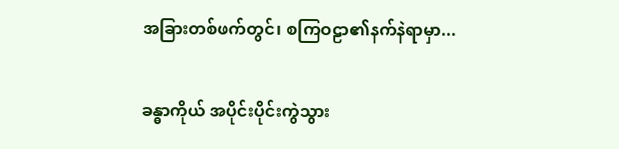အခြားတစ်ဖက်တွင်၊ စကြဝဠာ၏နက်နဲရာမှာ...

ခန္ဓာကိုယ် အပိုင်းပိုင်းကွဲသွား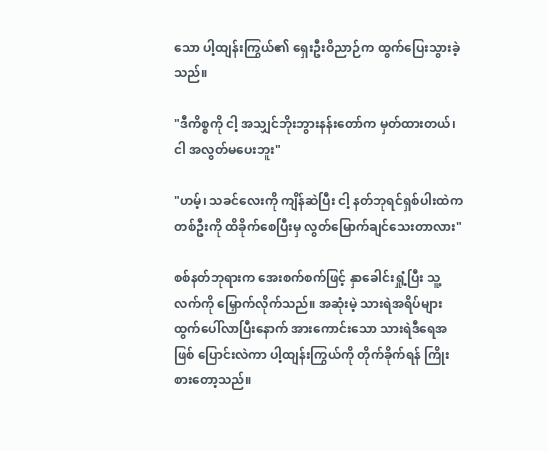သော ပါ့ထျန်းကြွယ်၏ ရှေးဦးဝိညာဉ်က ထွက်ပြေးသွားခဲ့သည်။

"ဒီကိစ္စကို ငါ့ အသျှင်ဘိုးဘွားနန်းတော်က မှတ်ထားတယ်၊ ငါ အလွတ်မပေးဘူး"

"ဟမ့်၊ သခင်လေးကို ကျိန်ဆဲပြီး ငါ့ နတ်ဘုရင်ရှစ်ပါးထဲကတစ်ဦးကို ထိခိုက်စေပြီးမှ လွတ်မြောက်ချင်သေးတာလား"

စစ်နတ်ဘုရားက အေးစက်စက်ဖြင့် ‌နှာခေါင်းရှုံ့ပြီး သူ့လက်ကို မြှောက်လိုက်သည်။ အဆုံးမဲ့ သားရဲအရိပ်များ ထွက်ပေါ်လာပြီးနောက် အားကောင်းသော သားရဲဒီရေအဖြစ် ပြောင်းလဲကာ ပါ့ထျန်းကြွယ်ကို တိုက်ခိုက်ရန် ကြိုးစားတော့သည်။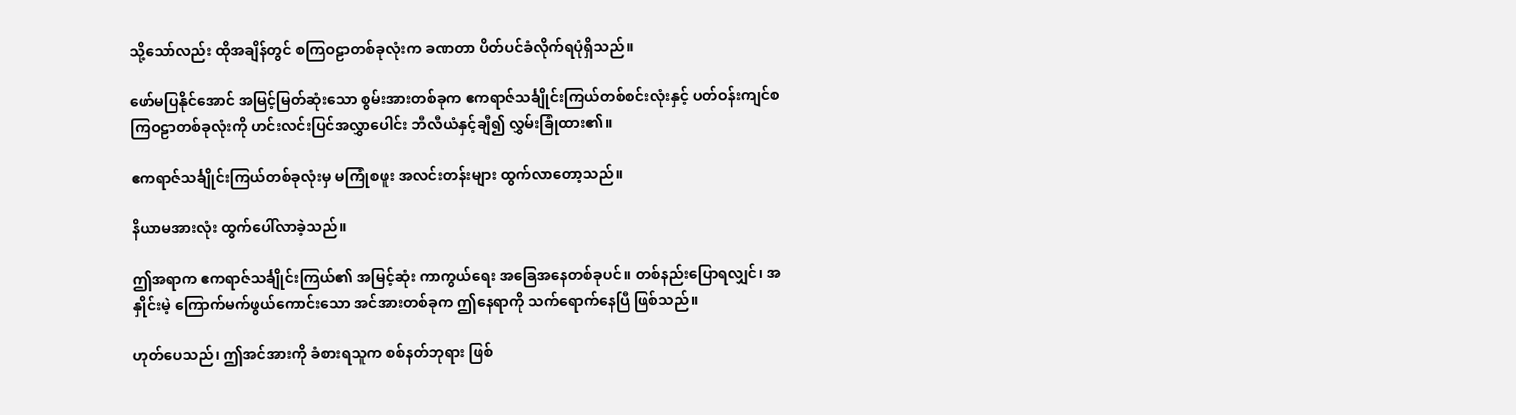သို့သော်လည်း ထိုအချိန်တွင် စကြဝဠာတစ်ခုလုံးက ခဏတာ ပိတ်ပင်ခံလိုက်ရပုံရှိသည်။

ဖော်မ‌ပြနိုင်အောင် အမြင့်မြတ်ဆုံးသော စွမ်းအားတစ်ခုက ဧကရာဇ်သင်္ချိုင်းကြယ်တစ်စင်းလုံးနှင့် ပတ်ဝန်းကျင်စကြဝဠာတစ်ခုလုံးကို ဟင်းလင်းပြင်အလွှာပေါင်း ဘီလီယံနှင့်ချီ၍ လွှမ်းခြုံထား၏။

ဧကရာဇ်သင်္ချိုင်းကြယ်တစ်ခုလုံးမှ မကြုံစဖူး အလင်းတန်းများ ထွက်လာတော့သည်။

နိယာမအားလုံး ထွက်ပေါ်လာခဲ့သည်။

ဤအရာက ဧကရာဇ်သင်္ချိုင်းကြယ်၏ အမြင့်ဆုံး ကာကွယ်ရေး အခြေအနေတစ်ခုပင်။ တစ်နည်းပြောရလျှင်၊ အနှိုင်းမဲ့ ကြောက်မက်ဖွယ်ကောင်းသော အင်အားတစ်ခုက ဤနေရာကို သက်ရောက်နေပြီ ဖြစ်သည်။

ဟုတ်ပေသည်၊ ဤအင်အားကို ခံစားရသူက စစ်နတ်ဘုရား ဖြစ်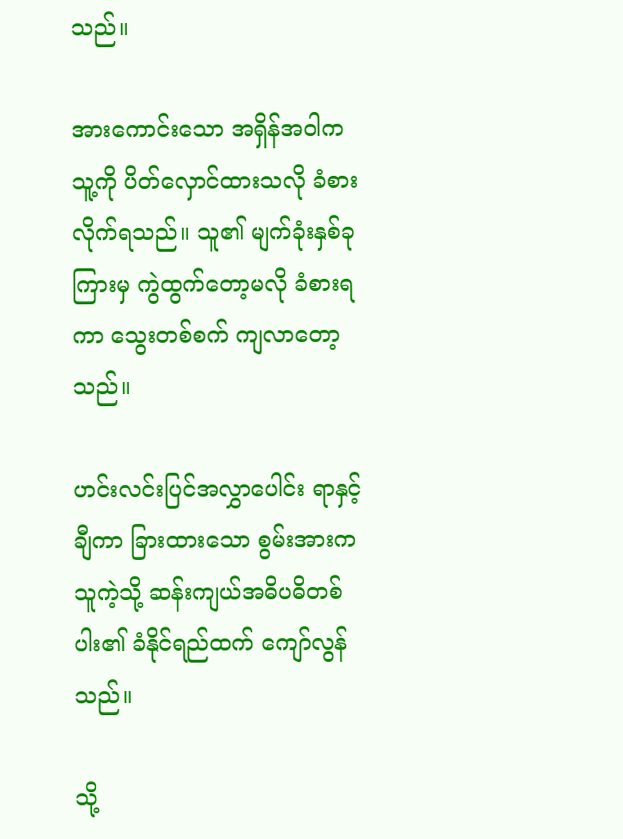သည်။

အားကောင်းသော အရှိန်အဝါက သူ့ကို ပိတ်လှောင်ထားသလို ခံစားလိုက်ရသည်။ သူ၏ မျက်ခုံးနှစ်ခုကြားမှ‌ ကွဲထွက်တော့မလို ခံစားရကာ သွေးတစ်စက် ကျလာတော့သည်။

ဟင်းလင်းပြင်အလွှာပေါင်း ရာနှင့်ချီကာ ခြားထားသော စွမ်းအားက သူကဲ့သို့ ဆန်းကျယ်အဓိပဓိတစ်ပါး၏ ခံနိုင်ရည်ထက် ကျော်လွန်သည်။

သို့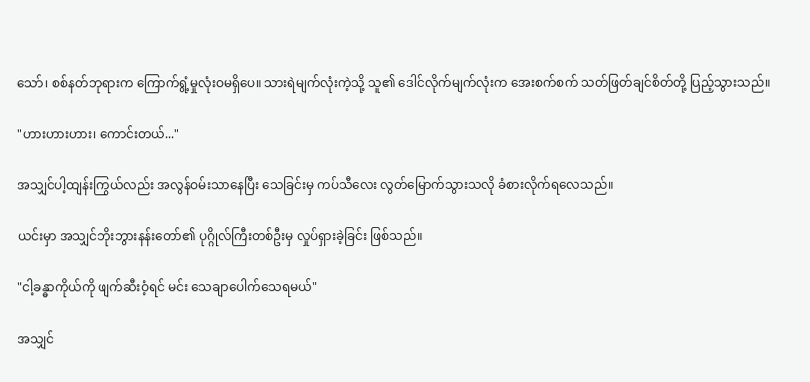သော်၊ စစ်နတ်ဘုရားက ကြောက်ရွံ့မှုလုံးဝမရှိပေ။ သားရဲမျက်လုံးကဲ့သို့ သူ၏ ဒေါင်လိုက်မျက်လုံးက အေးစက်စက် သတ်ဖြတ်ချင်စိတ်တို့ ပြည့်သွားသည်။

"ဟားဟားဟား၊ ကောင်းတယ်..."

အသျှင်ပါ့ထျန်းကြွယ်လည်း အလွန်ဝမ်းသာနေပြီး သေခြင်းမှ ကပ်သီလေး လွတ်မြောက်သွားသလို ခံစားလိုက်ရလေသည်။

ယင်းမှာ အသျှင်ဘိုးဘွားနန်းတော်၏ ပုဂ္ဂိုလ်ကြီးတစ်ဦးမှ လှုပ်ရှားခဲ့ခြင်း ဖြစ်သည်။

"ငါ့ခန္ဓာကိုယ်ကို ဖျက်ဆီးဝံ့ရင် မင်း သေချာပေါက်သေရမယ်"

အသျှင်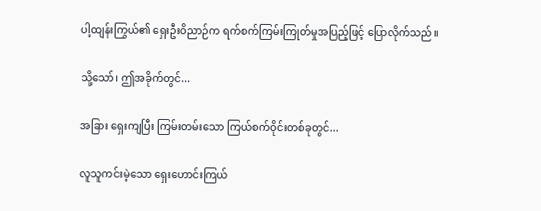ပါ့ထျန်းကြွယ်၏ ရှေးဦးဝိညာဉ်က ရက်စက်ကြမ်းကြုတ်မှုအပြည့်ဖြင့်‌ ပြောလိုက်သည်။

သို့သော်၊ ဤအခိုက်တွင်...

အခြား ရှေးကျပြီး ကြမ်းတမ်းသော ကြယ်စက်ဝိုင်းတစ်ခုတွင်...

လူသူကင်းမဲ့သော ရှေးဟောင်းကြယ်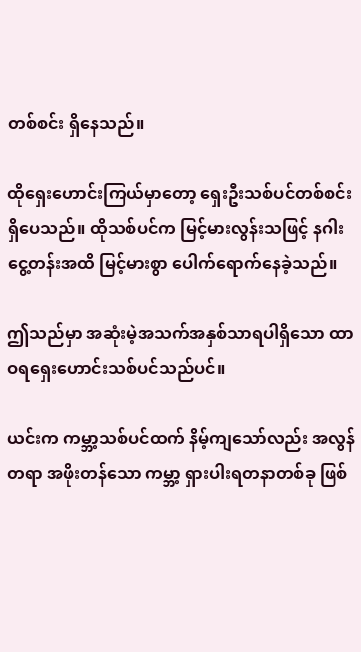တစ်စင်း ရှိနေသည်။

ထိုရှေးဟောင်းကြယ်မှာတော့ ရှေးဦးသစ်ပင်တစ်စင်း ရှိပေသည်။ ထိုသစ်ပင်က မြင့်မားလွန်းသဖြင့် နဂါးငွေ့တန်းအထိ မြင့်မားစွာ ပေါက်ရောက်နေခဲ့သည်။

ဤသည်မှာ အဆုံးမဲ့အသက်အနှစ်သာရပါရှိသော ထာဝရရှေးဟောင်းသစ်ပင်သည်ပင်။

ယင်းက ကမ္ဘာ့သစ်ပင်ထက် နိမ့်ကျသော်လည်း အလွန်တရာ အဖိုးတန်သော ကမ္ဘာ့ ရှားပါးရတနာတစ်ခု ဖြစ်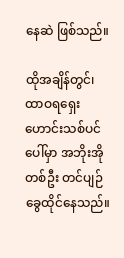နေဆဲ ဖြစ်သည်။

ထိုအချိန်တွင်၊ ထာဝရရှေးဟောင်းသစ်ပင်ပေါ်မှာ အဘိုးအိုတစ်ဦး တင်ပျဉ်ခွေထိုင်နေသည်။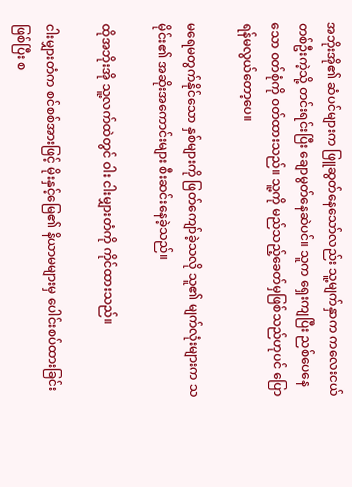အဘိုးအို၏ ဆံပင်များက ဖြူဆွတ်နေသော်လည်း သူ့မျက်နှာက ကလေးငယ်တစ်ဦးကဲ့သို့ တင်းရင်းပြီး ချောမွတ်နေဆဲပင်။ သူက ရှေးကျပြီး ညစ်ပေနေသော ၀တ်စုံကို ၀တ်ထားသည်။ သူ့ကို မည်သည့်ခေတ်မှဖြစ်သည်ဟုပင် ပြောရန်မလွယ်တော့ပေ။

မရေမတွက်နိုင်သော နှစ်များကို ဖြတ်ကျော်ခဲ့သလို သူ၏ မျက်လုံးများက သမိုင်း၏ အဆိုးအကောင်းများ စီးဆင်းနေခဲ့သည်။

ထိုအဘိုးအို သူ့လက်ထဲတွင် ဝါး ငါးမျှားတံကို ကိုင်ထားသည်။

ငါးမျှားတံက စင်စစ်အားဖြင့် မိုးနှင့်မြေ၏ နိယာမများမှ ပေါင်းစပ်ထားခြင်းဖြစ်ပြီး စ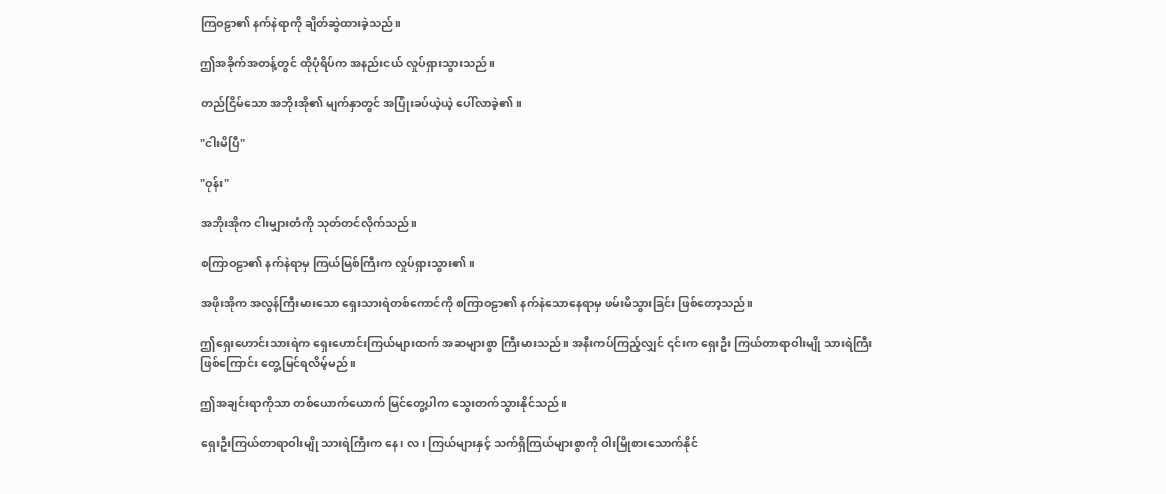ကြဝဠာ၏ နက်နဲရာကို ချိတ်ဆွဲထားခဲ့သည်။

ဤအခိုက်အတန့်တွင် ထိုပုံရိပ်က အနည်းငယ် လှုပ်ရှားသွားသည်။

တည်ငြိမ်သော အဘိုးအို၏ မျက်နှာတွင် အပြုံးခပ်ယဲ့ယဲ့ ပေါ်လာခဲ့၏။

"ငါးမိပြီ"

"ဝုန်း"

အဘိုးအိုက ငါးမျှားတံကို သုတ်တင်လိုက်သည်။

စကြာဝဠာ၏ နက်နဲရာမှ ကြယ်မြစ်ကြီးက လှုပ်ရှားသွား၏။

အဖိုးအိုက အလွန်ကြီးမားသော ရှေးသားရဲတစ်ကောင်ကို စကြာဝဠာ၏ နက်နဲသောနေရာမှ ဖမ်းမိသွားခြင်း ဖြစ်တော့သည်။

ဤရှေးဟောင်းသားရဲက ရှေးဟောင်းကြယ်များထက် အဆများစွာ ကြီးမားသည်။ အနီးကပ်ကြည့်လျှင် ၎င်းက ရှေးဦး ကြယ်တာရာဝါးမျို သားရဲကြီးဖြစ်ကြောင်း တွေ့မြင်ရလိမ့်မည်။

ဤအချင်းရာကိုသာ တစ်ယောက်ယောက် မြင်တွေ့ပါက သွေးတက်သွားနိုင်သည်။

ရှေးဦးကြယ်တာရာဝါးမျို သားရဲကြီးက နေ၊ လ၊ ကြယ်များနှင့် သက်ရှိကြယ်များစွာကို ဝါးမြိုစားသောက်နိုင်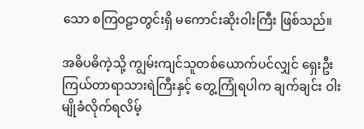သော စကြဝဠာတွင်းရှိ မကောင်းဆိုးဝါးကြီး ဖြစ်သည်။

အဓိပဓိကဲ့သို့ ကျွမ်းကျင်သူတစ်ယောက်ပင်လျှင် ရှေးဦး ကြယ်တာရာသားရဲကြီးနှင့် တွေ့ကြုံရပါက ချက်ချင်း ဝါးမျိုခံလိုက်ရလိမ့်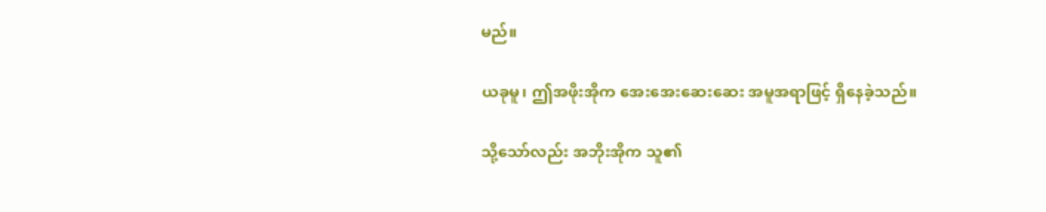မည်။

ယခုမူ၊ ဤအဖိုးအိုက အေးအေးဆေးဆေး အမူအရာဖြင့် ရှိနေခဲ့သည်။

သို့သော်လည်း အဘိုးအိုက သူ၏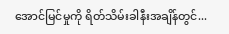အောင်မြင်မှုကို ရိတ်သိမ်းခါနီးအချိန်တွင်...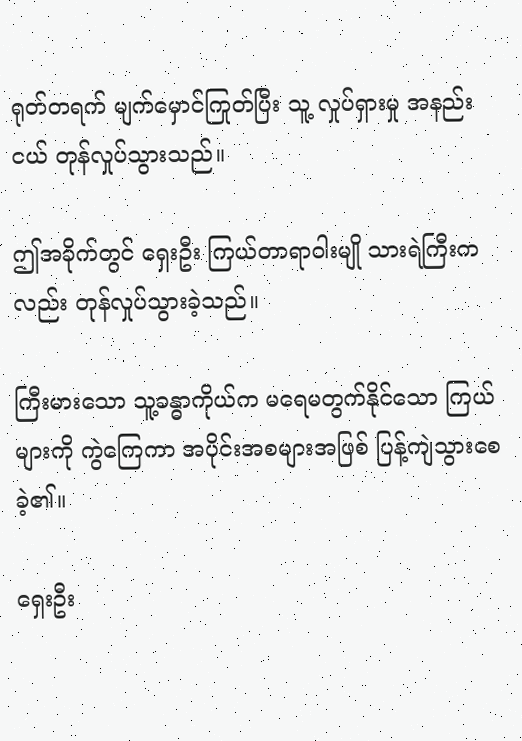ရုတ်တရက် မျက်မှောင်ကြုတ်ပြီး သူ့ လှုပ်ရှားမှု အနည်းငယ် တုန်လှုပ်သွားသည်။

ဤအခိုက်တွင် ရှေးဦး ကြယ်တာရာဝါးမျို သားရဲကြီးကလည်း တုန်လှုပ်သွားခဲ့သည်။

ကြီးမားသော သူ့ခန္ဓာကိုယ်က မရေမတွက်နိုင်သော ကြယ်များကို ကွဲကြေကာ အပိုင်းအစများအဖြစ် ပြန့်ကျဲသွားစေခဲ့၏။

ရှေးဦး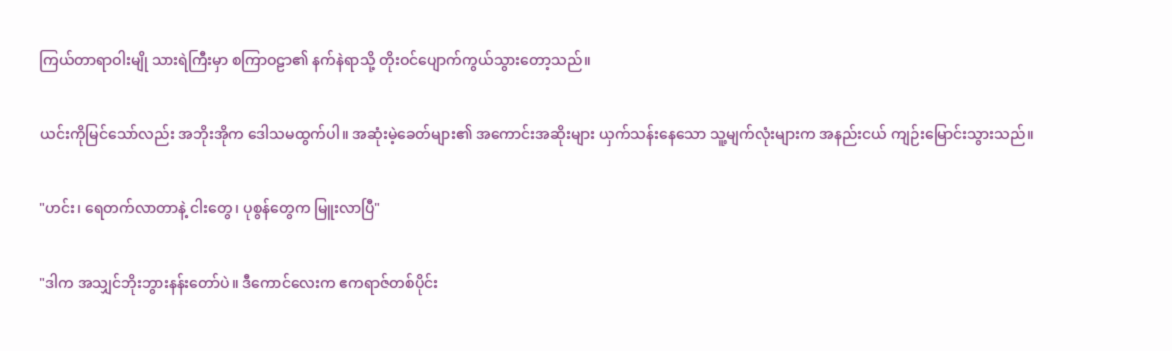ကြယ်တာရာဝါးမျို သားရဲကြီးမှာ စကြာဝဠာ၏ နက်နဲရာသို့ တိုးဝင်ပျောက်ကွယ်သွားတော့သည်။

ယင်းကိုမြင်သော်လည်း အဘိုးအိုက ဒေါသမထွက်ပါ။ အဆုံးမဲ့ခေတ်များ၏ အကောင်းအဆိုးများ ယှက်သန်းနေသော သူ့မျက်လုံးများက အနည်းငယ် ကျဉ်းမြောင်းသွားသည်။

"ဟင်း၊ ရေတက်လာတာနဲ့ ငါးတွေ၊ ပုစွန်တွေက မြူးလာပြီ"

"ဒါက အသျှင်ဘိုးဘွားနန်းတော်ပဲ။ ဒီကောင်လေးက ဧကရာဇ်တစ်ပိုင်း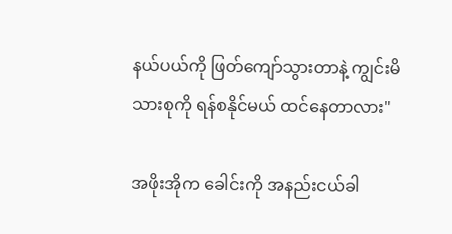နယ်ပယ်ကို ဖြတ်ကျော်သွားတာနဲ့ ကျွင်းမိသားစုကို ရန်စနိုင်မယ် ထင်နေတာလား"

အဖိုးအိုက ခေါင်းကို အနည်းငယ်ခါ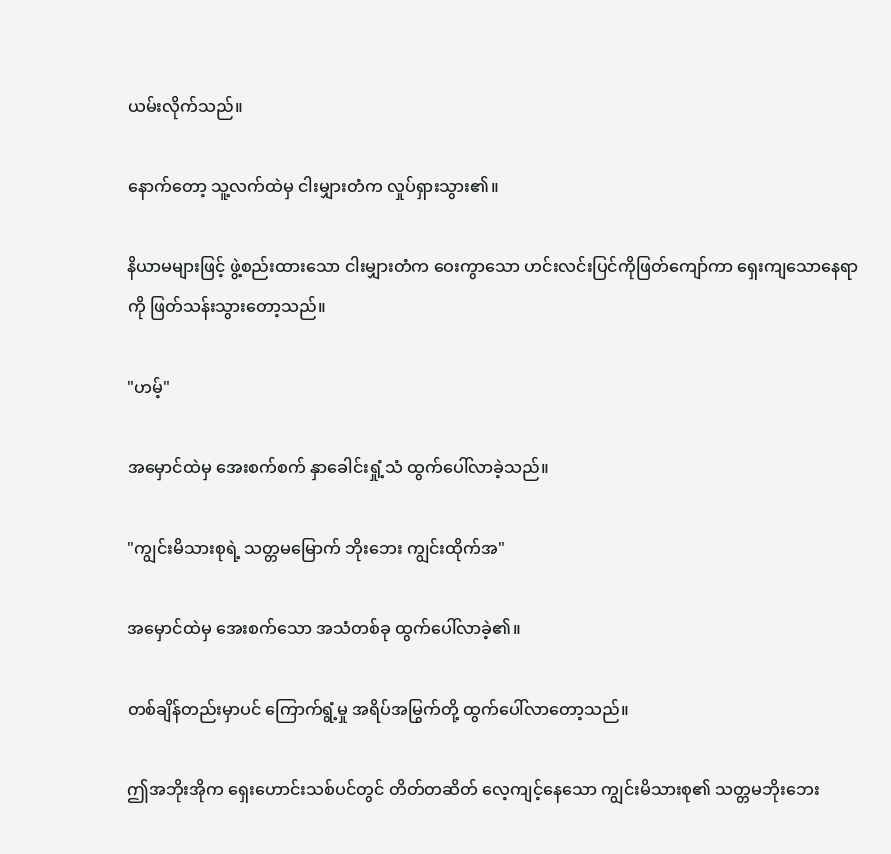ယမ်းလိုက်သည်။

နောက်တော့ သူ့လက်ထဲမှ ငါးမျှားတံက လှုပ်ရှားသွား၏။

နိယာမများဖြင့် ဖွဲ့စည်းထားသော ငါးမျှားတံက ဝေးကွာသော ဟင်းလင်းပြင်ကိုဖြတ်ကျော်ကာ ရှေးကျသောနေရာကို ဖြတ်သန်းသွားတော့သည်။

"ဟမ့်"

အမှောင်ထဲမှ‌ အေးစက်စက် နှာခေါင်းရှုံ့သံ ထွက်ပေါ်လာခဲ့သည်။

"ကျွင်းမိသားစုရဲ့ သတ္တမမြောက် ဘိုးဘေး ကျွင်းထိုက်အ"

အမှောင်ထဲမှ အေးစက်သော အသံတစ်ခု ထွက်ပေါ်လာခဲ့၏။

တစ်ချိန်တည်းမှာပင် ကြောက်ရွံ့မှု အရိပ်အမြွက်တို့ ထွက်ပေါ်လာတော့သည်။

ဤအဘိုးအိုက ရှေးဟောင်းသစ်ပင်တွင် တိတ်တဆိတ် လေ့ကျင့်နေသော ကျွင်းမိသားစု၏ သတ္တမဘိုးဘေး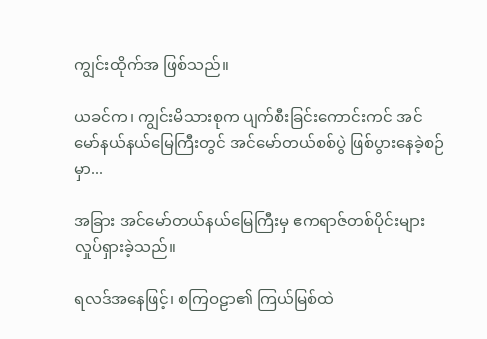ကျွင်းထိုက်အ ဖြစ်သည်။

ယခင်က၊ ကျွင်းမိသားစုက ပျက်စီးခြင်းကောင်းကင် အင်မော်နယ်နယ်မြေကြီးတွင် အင်မော်တယ်စစ်ပွဲ ဖြစ်ပွားနေခဲ့စဉ်မှာ...

အခြား အင်မော်တယ်နယ်မြေကြီးမှ ဧကရာဇ်တစ်ပိုင်းများ လှုပ်ရှားခဲ့သည်။

ရလဒ်အနေဖြင့်၊ စကြဝဠာ၏ ကြယ်မြစ်ထဲ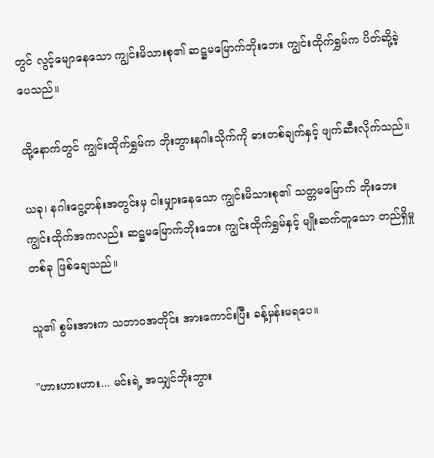တွင် လွင့်မျောနေသော ကျွင်းမိသားစု၏ ဆဋ္ဌမမြောက်ဘိုးဘေး ကျွင်းထိုက်ရွှမ်က ပိတ်ဆို့ခဲ့ပေသည်။

ထို့နောက်တွင် ကျွင်းထိုက်ရွှမ်က ဘိုးဘွားနဂါးသိုက်ကို ဓားတစ်ချက်နှင့် ဖျက်ဆီးလိုက်သည်။

ယခု၊ နဂါးငွေ့တန်းအတွင်းမှ ငါးမျှားနေသော ကျွင်းမိသားစု၏ သတ္တမမြောက် ဘိုးဘေး ကျွင်းထိုက်အကလည်း ဆဋ္ဌမမြောက်ဘိုးဘေး ကျွင်းထိုက်ရွှမ်နှင့် မျိုးဆက်တူသော တည်ရှိမှုတစ်ခု ဖြစ်ချေသည်။

သူ၏ စွမ်းအားက သဘာဝအတိုင်း အားကောင်းပြီး ခန့်မှန်းမရပေ။

"ဟားဟားဟား... မင်းရဲ့ အသျှင်ဘိုးဘွား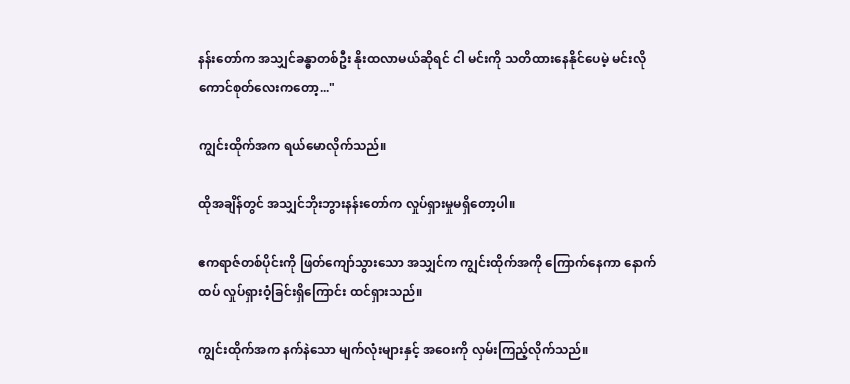နန်းတော်က အသျှင်ခန္ဓာတစ်ဦး နိုးထလာမယ်ဆိုရင် ငါ မင်းကို သတိထားနေနိုင်ပေမဲ့ မင်းလို ကောင်စုတ်လေးကတော့..."

ကျွင်းထိုက်အက ရယ်မောလိုက်သည်။

ထိုအချိန်တွင် အသျှင်ဘိုးဘွားနန်းတော်က လှုပ်ရှားမှုမရှိတော့ပါ။

ဧကရာဇ်တစ်ပိုင်းကို ဖြတ်ကျော်သွားသော အသျှင်က ကျွင်းထိုက်အကို ကြောက်နေကာ နောက်ထပ် လှုပ်ရှားဝံ့ခြင်းရှိကြောင်း ထင်ရှားသည်။

ကျွင်းထိုက်အက နက်နဲသော မျက်လုံးများနှင့် အဝေးကို လှမ်းကြည့်လိုက်သည်။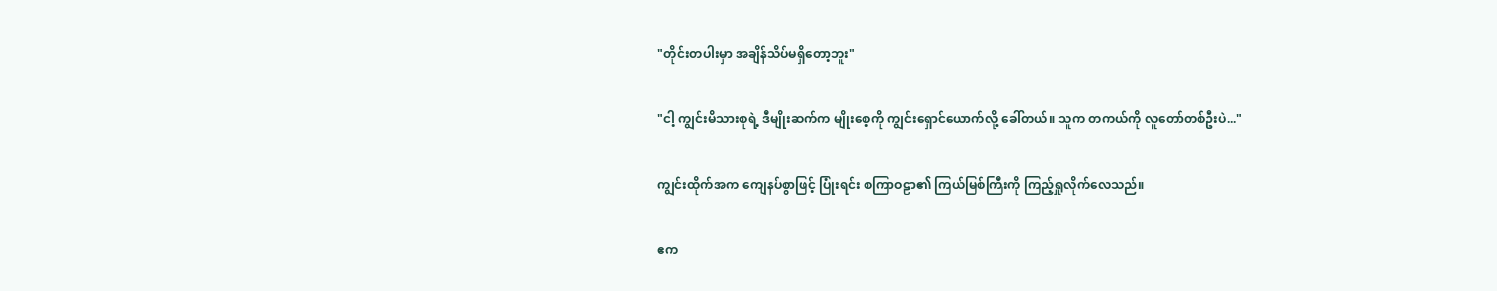"တိုင်းတပါးမှာ အချိန်သိပ်မရှိတော့ဘူး"

"ငါ့ ကျွင်းမိသားစုရဲ့ ဒီမျိုးဆက်က မျိုးစေ့ကို ကျွင်းရှောင်ယောက်လို့ ခေါ်တယ်။ သူက တကယ်ကို လူတော်တစ်ဦးပဲ..."

ကျွင်းထိုက်အက ကျေနပ်စွာဖြင့် ပြုံးရင်း စကြာဝဠာ၏ ကြယ်မြစ်ကြီးကို ကြည့်ရှုလိုက်လေသည်။

ဧက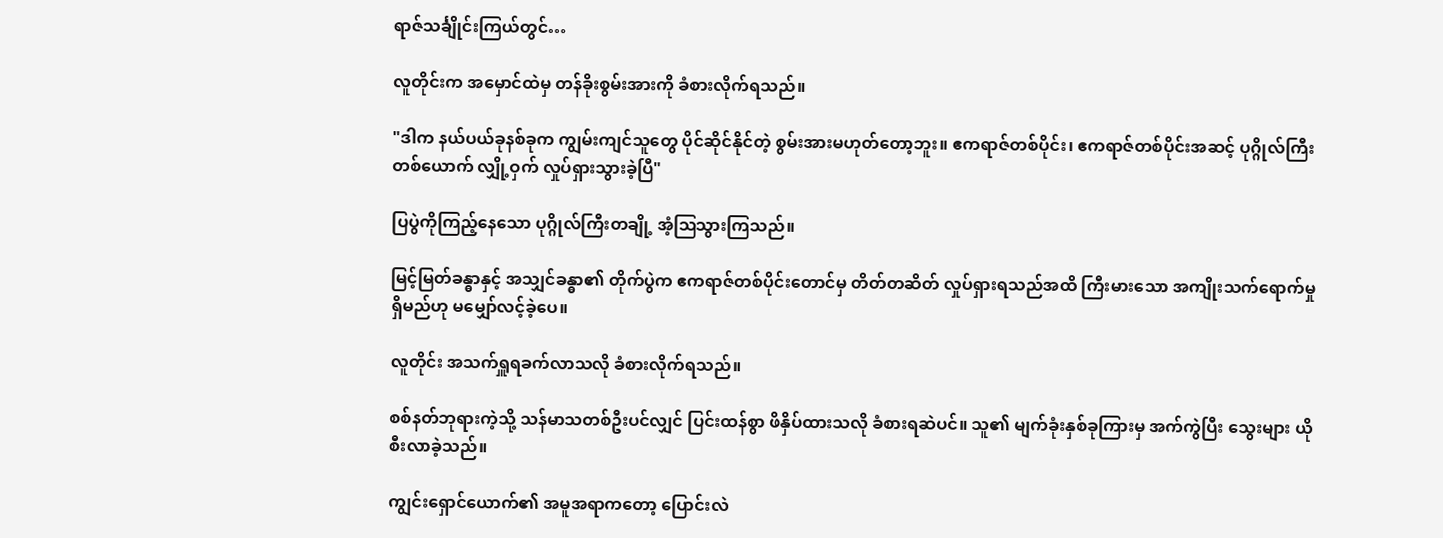ရာဇ်သင်္ချိုင်းကြယ်တွင်…

လူတိုင်းက အမှောင်ထဲမှ တန်ခိုးစွမ်းအားကို ခံစားလိုက်ရသည်။

"ဒါက နယ်ပယ်ခုနစ်ခုက ကျွမ်းကျင်သူတွေ ပိုင်ဆိုင်နိုင်တဲ့ စွမ်းအားမဟုတ်တော့ဘူး။ ဧကရာဇ်တစ်ပိုင်း၊ ဧကရာဇ်တစ်ပိုင်းအဆင့် ပုဂ္ဂိုလ်ကြီးတစ်ယောက် လျှို့ဝှက် လှုပ်ရှားသွားခဲ့ပြီ"

ပြပွဲကိုကြည့်နေသော ပုဂ္ဂိုလ်ကြီးတချို့ အံ့ဩသွားကြသည်။

မြင့်မြတ်ခန္ဓာနှင့် အသျှင်ခန္ဓာ၏ တိုက်ပွဲက ဧကရာဇ်တစ်ပိုင်းတောင်မှ တိတ်တဆိတ် လှုပ်ရှားရသည်အထိ ကြီးမားသော အကျိုးသက်ရောက်မှုရှိမည်ဟု မမျှော်လင့်ခဲ့ပေ။

လူတိုင်း အသက်ရှူရခက်လာသလို ခံစားလိုက်ရသည်။

စစ်နတ်ဘုရားကဲ့သို့ သန်မာသတစ်ဦးပင်လျှင် ပြင်းထန်စွာ ဖိနှိပ်ထားသလို ခံစားရဆဲပင်။ သူ၏ မျက်ခုံးနှစ်ခုကြားမှ အက်ကွဲပြီး သွေးများ ယိုစီးလာခဲ့သည်။

ကျွင်းရှောင်ယောက်၏ အမူအရာကတော့ ပြောင်းလဲ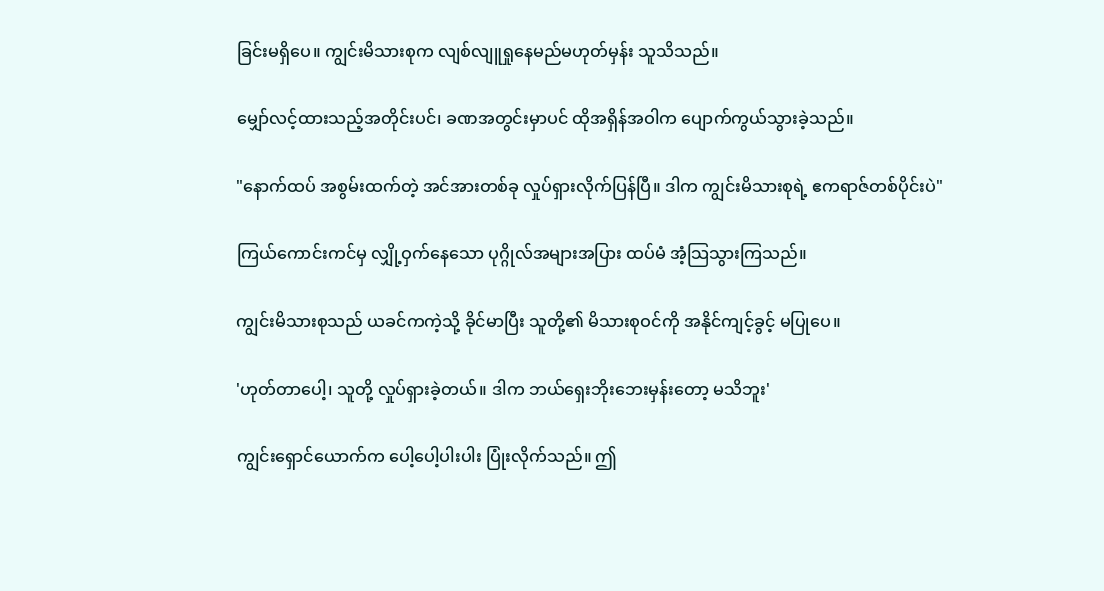ခြင်းမရှိပေ။ ကျွင်းမိသားစုက လျစ်လျူရှုနေမည်မဟုတ်မှန်း သူသိသည်။

မျှော်လင့်ထားသည့်အတိုင်းပင်၊ ခဏအတွင်းမှာပင် ထိုအရှိန်အဝါက ပျောက်ကွယ်သွားခဲ့သည်။

"နောက်ထပ် အစွမ်းထက်တဲ့ အင်အားတစ်ခု လှုပ်ရှားလိုက်ပြန်ပြီ။ ဒါက ကျွင်းမိသားစုရဲ့ ဧကရာဇ်တစ်ပိုင်းပဲ"

ကြယ်ကောင်းကင်မှ လျှို့ဝှက်နေသော ပုဂ္ဂိုလ်အများအပြား ထပ်မံ အံ့သြသွားကြသည်။

ကျွင်းမိသားစုသည် ယခင်ကကဲ့သို့ ခိုင်မာပြီး သူတို့၏ မိသားစုဝင်ကို အနိုင်ကျင့်ခွင့် မပြုပေ။

'ဟုတ်တာပေါ့၊ သူတို့ လှုပ်ရှားခဲ့တယ်။ ဒါက ဘယ်ရှေးဘိုးဘေးမှန်းတော့ မသိဘူး'

ကျွင်းရှောင်ယောက်က ပေါ့ပေါ့ပါးပါး ပြုံးလိုက်သည်။ ဤ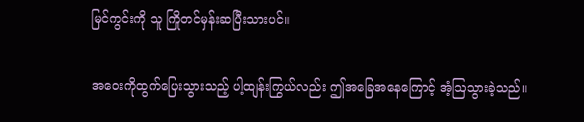မြင်ကွင်းကို သူ ကြိုတင်မှန်းဆပြီးသားပင်။

အဝေးကိုထွက်ပြေးသွားသည့် ပါ့ထျန်းကြွယ်လည်း ဤအခြေအနေကြောင့် အံ့ဩသွားခဲ့သည်။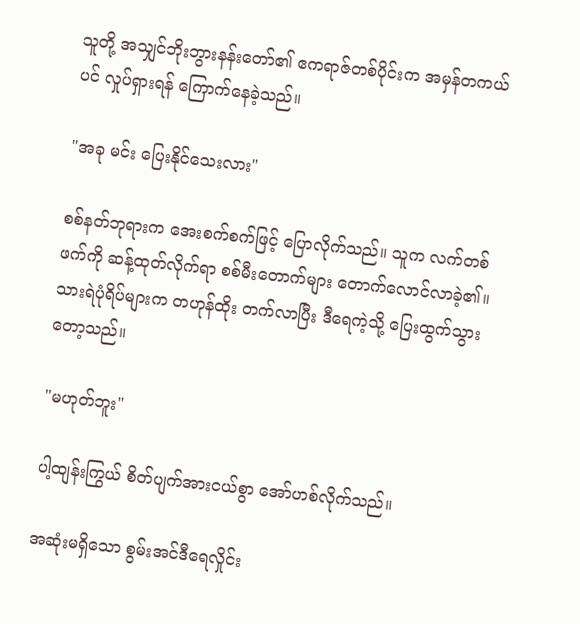သူတို့ အသျှင်ဘိုးဘွားနန်းတော်၏ ဧကရာဇ်တစ်ပိုင်းက အမှန်တကယ်ပင် လှုပ်ရှားရန် ကြောက်နေခဲ့သည်။

"အခု မင်း ပြေးနိုင်သေးလား"

စစ်နတ်ဘုရားက အေးစက်စက်ဖြင့် ပြောလိုက်သည်။ သူက လက်တစ်ဖက်ကို ဆန့်ထုတ်လိုက်ရာ စစ်မီးတောက်များ တောက်လောင်လာခဲ့၏။ သားရဲပုံရိပ်များက တဟုန်ထိုး တက်လာပြီး ဒီရေကဲ့သို့ ပြေးထွက်သွားတော့သည်။

"မဟုတ်ဘူး"

ပါ့ထျန်းကြွယ် စိတ်ပျက်အားငယ်စွာ အော်ဟစ်လိုက်သည်။

အဆုံးမရှိသော စွမ်းအင်ဒီရေလှိုင်း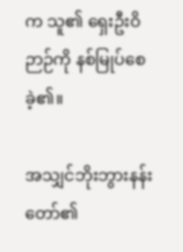က သူ၏ ရှေးဦးဝိဉာဉ်ကို နစ်မြုပ်စေခဲ့၏။

အသျှင်ဘိုးဘွားနန်းတော်၏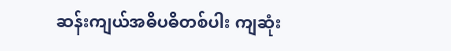ဆန်းကျယ်အဓိပဓိတစ်ပါး ကျဆုံး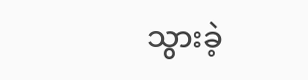သွားခဲ့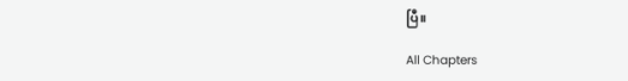ပြီ။

All Chapters